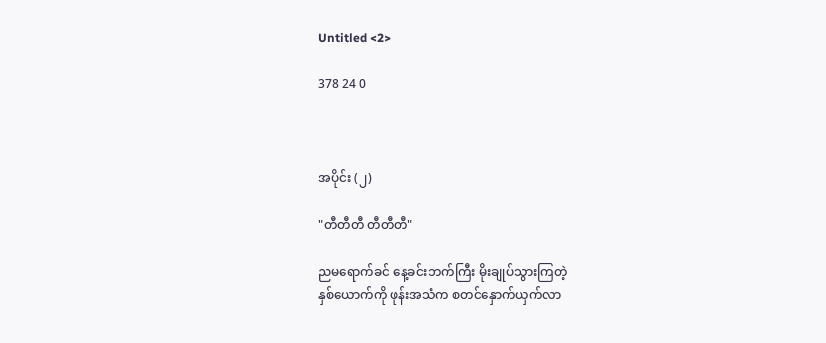Untitled <2>

378 24 0



အပိုင်း (၂)

"တီတီတီ တီတီတီ"

ညမရောက်ခင် နေ့ခင်းဘက်ကြီး မိုးချုပ်သွားကြတဲ့
နှစ်ယောက်ကို ဖုန်းအသံက စတင်နှောက်ယှက်လာ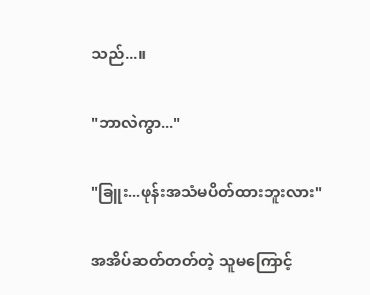သည်...။

"ဘာလဲကွာ..."

"ခြူး...ဖုန်းအသံမပိတ်ထားဘူးလား"

အအိပ်ဆတ်တတ်တဲ့ သူမကြောင့်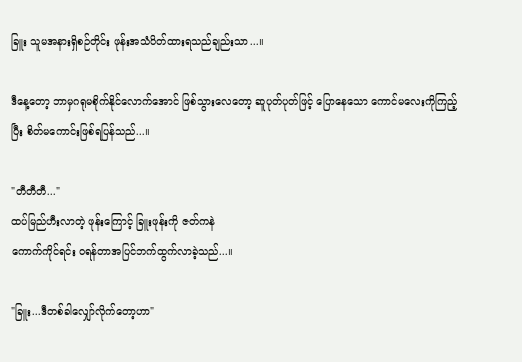ခြူး သူမအနားရှိစဉ်တိုင်း ဖုန်းအသံပိတ်ထားရသည်ချည်းသာ...။

ဒီနေ့တော့ ဘာမှဂရုမစိုက်နိုင်လောက်အောင် ဖြစ်သွားလေတော့ ဆူပုတ်ပုတ်ဖြင့် ပြောနေသော ကောင်မလေးကိုကြည့်ပြီး စိတ်မကောင်းဖြစ်ရပြန်သည်...။

"တီတီတီ..."
ထပ်မြည်ဟီးလာတဲ့ ဖုန်းကြောင့် ခြူးဖုန်းကို ဇတ်ကနဲ
ကောက်ကိုင်ရင်း ဝရန်တာအပြင်ဘက်ထွက်လာခဲ့သည်...။

"ခြူး...ဒီတစ်ခါလျှော်လိုက်တော့ဟာ"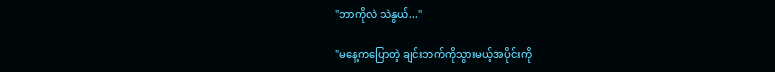"ဘာကိုလဲ သဲနွယ်..."

"မနေ့ကပြောတဲ့ ချင်းဘက်ကိုသွားမယ့်အပိုင်းကို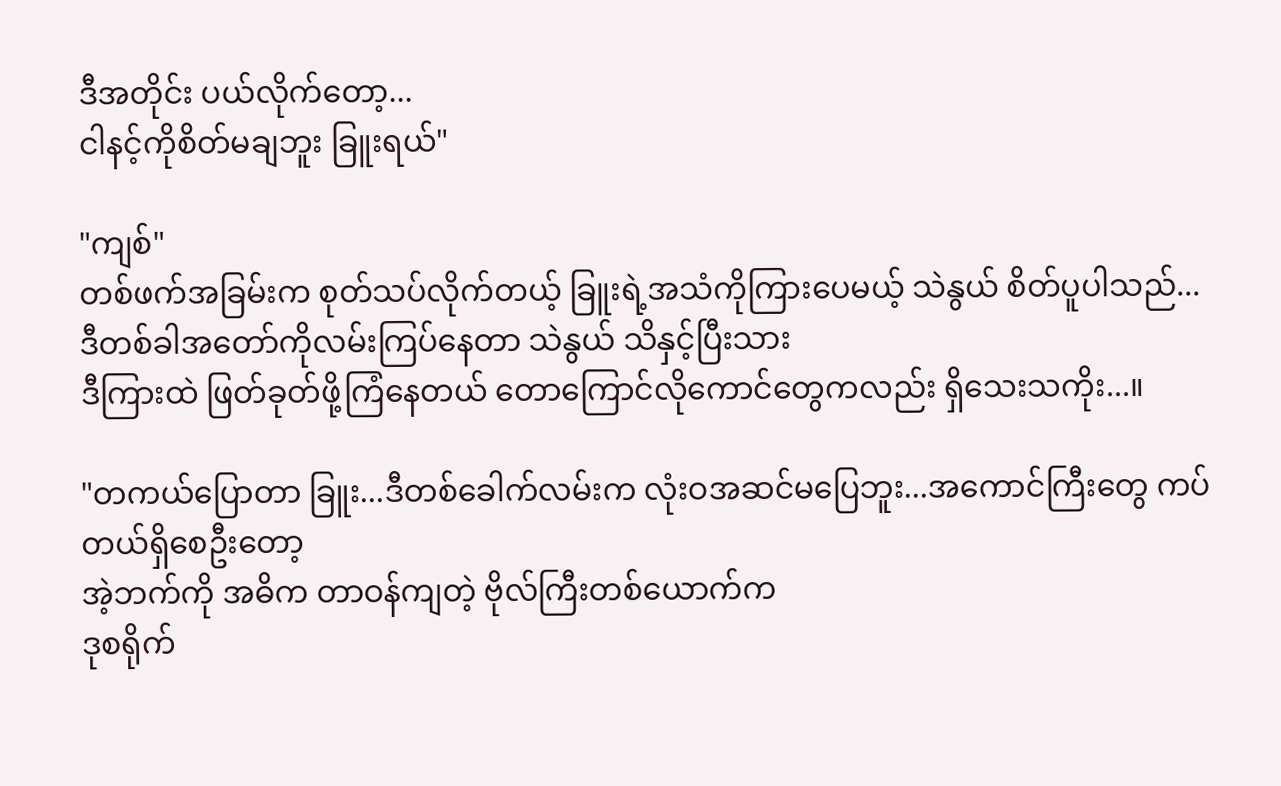ဒီအတိုင်း ပယ်လိုက်တော့...
ငါနင့်ကိုစိတ်မချဘူး ခြူးရယ်"

"ကျစ်"
တစ်ဖက်အခြမ်းက စုတ်သပ်လိုက်တယ့် ခြူးရဲ့အသံကိုကြားပေမယ့် သဲနွယ် စိတ်ပူပါသည်...
ဒီတစ်ခါအတော်ကိုလမ်းကြပ်နေတာ သဲနွယ် သိနှင့်ပြီးသား
ဒီကြားထဲ ဖြတ်ခုတ်ဖို့ကြံနေတယ် တောကြောင်လိုကောင်တွေကလည်း ရှိသေးသကိုး...။

"တကယ်ပြောတာ ခြူး...ဒီတစ်ခေါက်လမ်းက လုံးဝအဆင်မပြေဘူး...အကောင်ကြီးတွေ ကပ်တယ်ရှိစေဦးတော့
အဲ့ဘက်ကို အဓိက တာဝန်ကျတဲ့ ဗိုလ်ကြီးတစ်ယောက်က
ဒုစရိုက်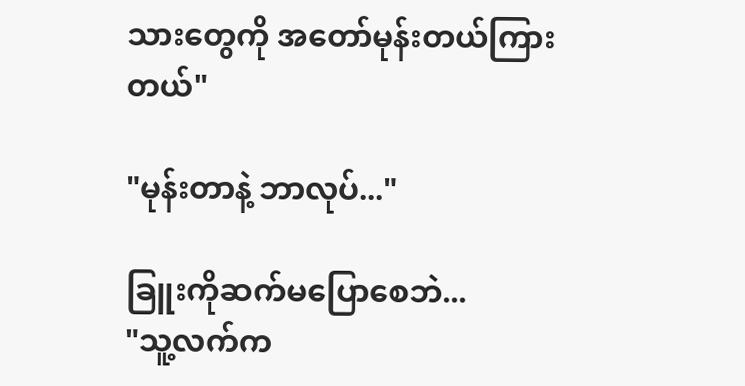သားတွေကို အတော်မုန်းတယ်ကြားတယ်"

"မုန်းတာနဲ့ ဘာလုပ်..."

ခြူးကိုဆက်မပြောစေဘဲ...
"သူ့လက်က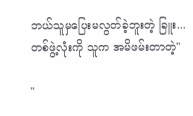ဘယ်သူမှပြေးမလွတ်ခဲ့ဘူးတဲ့ ခြူး...
တစ်ဖွဲ့လုံးကို သူက အမိဖမ်းတာတဲ့"

"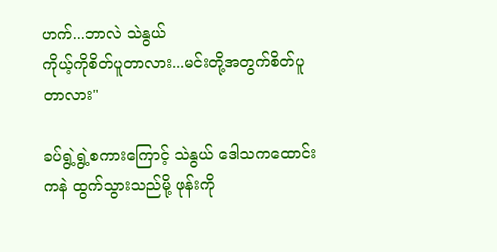ဟက်...ဘာလဲ သဲနွယ်
ကိုယ့်ကိုစိတ်ပူတာလား...မင်းတို့အတွက်စိတ်ပူတာလား"

ခပ်ရွဲ့ရွဲ့စကားကြောင့် သဲနွယ် ဒေါသကထောင်းကနဲ ထွက်သွားသည်မို့ ဖုန်းကို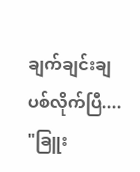ချက်ချင်းချပစ်လိုက်ပြီ....
"ခြူး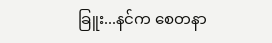ခြူး...နင်က စေတနာ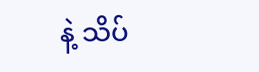နဲ့ သိပ်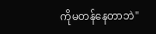ကိုမတန်နေတာဘဲ"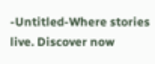-Untitled-Where stories live. Discover now